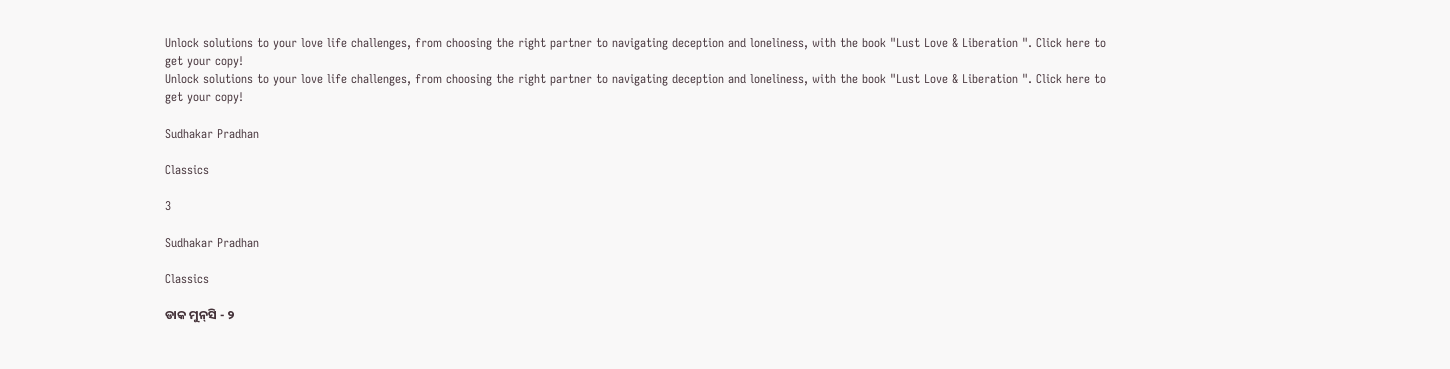Unlock solutions to your love life challenges, from choosing the right partner to navigating deception and loneliness, with the book "Lust Love & Liberation ". Click here to get your copy!
Unlock solutions to your love life challenges, from choosing the right partner to navigating deception and loneliness, with the book "Lust Love & Liberation ". Click here to get your copy!

Sudhakar Pradhan

Classics

3

Sudhakar Pradhan

Classics

ଡାକ ମୁନ୍‌ସି - ୨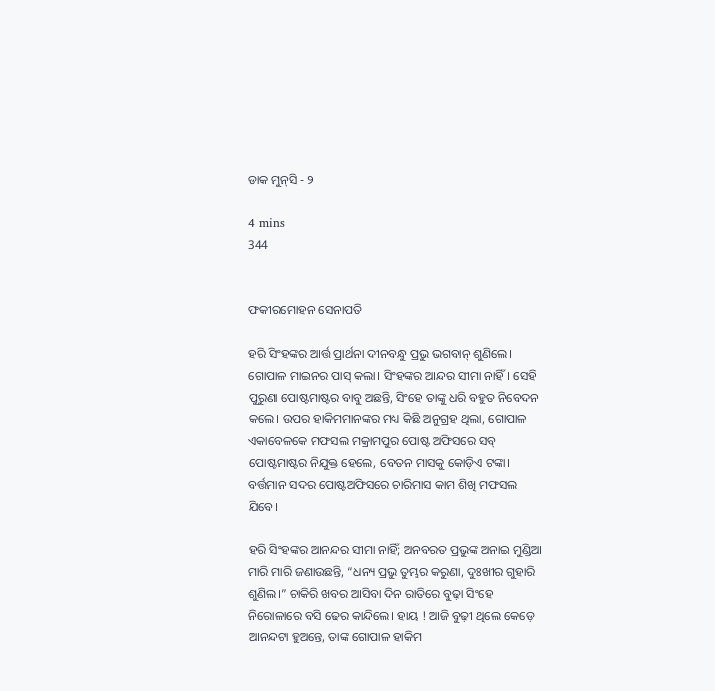ଡାକ ମୁନ୍‌ସି - ୨

4 mins
344


ଫକୀରମୋହନ ସେନାପତି

ହରି ସିଂହଙ୍କର ଆର୍ତ୍ତ ପ୍ରାର୍ଥନା ଦୀନବନ୍ଧୁ ପ୍ରଭୁ ଭଗବାନ୍‌ ଶୁଣିଲେ। ଗୋପାଳ ମାଇନର ପାସ୍‌ କଲା। ସିଂହଙ୍କର ଆନ୍ଦର ସୀମା ନାହିଁ। ସେହି ପୁରୁଣା ପୋଷ୍ଟମାଷ୍ଟର ବାବୁ ଅଛନ୍ତି, ସିଂହେ ତାଙ୍କୁ ଧରି ବହୁତ ନିବେଦନ କଲେ। ଉପର ହାକିମମାନଙ୍କର ମଧ୍ୟ କିଛି ଅନୁଗ୍ରହ ଥିଲା, ଗୋପାଳ ଏକାବେଳକେ ମଫସଲ ମକ୍ରାମପୁର ପୋଷ୍ଟ ଅଫିସରେ ସବ୍‌ ପୋଷ୍ଟମାଷ୍ଟର ନିଯୁକ୍ତ ହେଲେ, ବେତନ ମାସକୁ କୋଡ଼ିଏ ଟଙ୍କା। ବର୍ତ୍ତମାନ ସଦର ପୋଷ୍ଟଅଫିସରେ ଚାରିମାସ କାମ ଶିଖି ମଫସଲ ଯିବେ।

ହରି ସିଂହଙ୍କର ଆନନ୍ଦର ସୀମା ନାହିଁ; ଅନବରତ ପ୍ରଭୁଙ୍କ ଅନାଇ ମୁଣ୍ଡିଆ ମାରି ମାରି ଜଣାଉଛନ୍ତି, “ଧନ୍ୟ ପ୍ରଭୁ ତୁମ୍ଭର କରୁଣା, ଦୁଃଖୀର ଗୁହାରି ଶୁଣିଲ।” ଚାକିରି ଖବର ଆସିବା ଦିନ ରାତିରେ ବୁଢ଼ା ସିଂହେ ନିରୋଳାରେ ବସି ଢେର କାନ୍ଦିଲେ। ହାୟ ! ଆଜି ବୁଢ଼ୀ ଥିଲେ କେଡ଼େ ଆନନ୍ଦଟା ହୁଅନ୍ତେ, ତାଙ୍କ ଗୋପାଳ ହାକିମ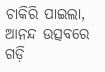ଚାକିରି ପାଇଲା, ଆନନ୍ଦ ଉତ୍ସବରେ ଗଡ଼ି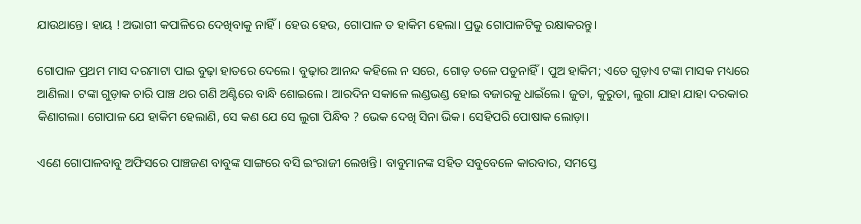ଯାଉଥାନ୍ତେ। ହାୟ ! ଅଭାଗୀ କପାଳିରେ ଦେଖିବାକୁ ନାହିଁ। ହେଉ ହେଉ, ଗୋପାଳ ତ ହାକିମ ହେଲା। ପ୍ରଭୁ ଗୋପାଳଟିକୁ ରକ୍ଷାକରନ୍ତୁ।

ଗୋପାଳ ପ୍ରଥମ ମାସ ଦରମାଟା ପାଇ ବୁଢ଼ା ହାତରେ ଦେଲେ। ବୁଢ଼ାର ଆନନ୍ଦ କହିଲେ ନ ସରେ, ଗୋଡ଼ ତଳେ ପଡୁନାହିଁ। ପୁଅ ହାକିମ; ଏତେ ଗୁଡ଼ାଏ ଟଙ୍କା ମାସକ ମଧ୍ୟରେ ଆଣିଲା। ଟଙ୍କା ଗୁଡ଼ାକ ଚାରି ପାଞ୍ଚ ଥର ଗଣି ଅଣ୍ଟିରେ ବାନ୍ଧି ଶୋଇଲେ। ଆରଦିନ ସକାଳେ ଲଣ୍ଡଭଣ୍ଡ ହୋଇ ବଜାରକୁ ଧାଇଁଲେ। ଜୁତା, କୁରୁତା, ଲୁଗା ଯାହା ଯାହା ଦରକାର କିଣାଗଲା। ଗୋପାଳ ଯେ ହାକିମ ହେଲାଣି, ସେ କଣ ଯେ ସେ ଲୁଗା ପିନ୍ଧିବ ? ଭେକ ଦେଖି ସିନା ଭିକ। ସେହିପରି ପୋଷାକ ଲୋଡ଼ା।

ଏଣେ ଗୋପାଳବାବୁ ଅଫିସରେ ପାଞ୍ଚଜଣ ବାବୁଙ୍କ ସାଙ୍ଗରେ ବସି ଇଂରାଜୀ ଲେଖନ୍ତି। ବାବୁମାନଙ୍କ ସହିତ ସବୁବେଳେ କାରବାର, ସମସ୍ତେ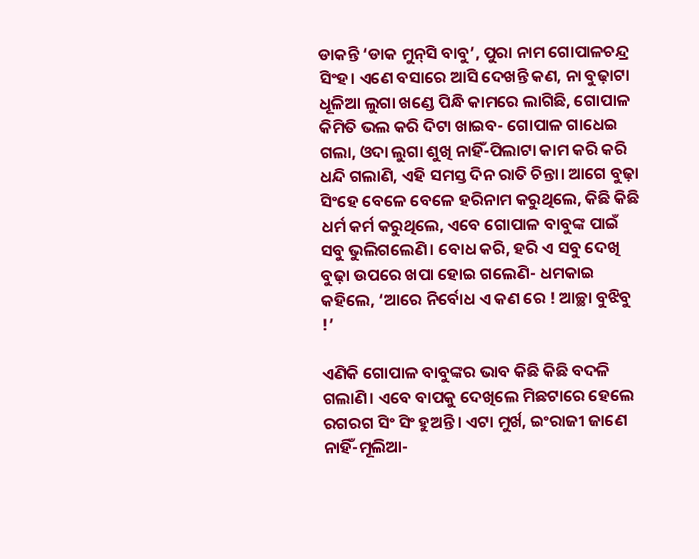ଡାକନ୍ତି ‘ଡାକ ମୁନ୍‌ସି ବାବୁ’, ପୁରା ନାମ ଗୋପାଳଚନ୍ଦ୍ର ସିଂହ। ଏଣେ ବସାରେ ଆସି ଦେଖନ୍ତି କଣ, ନା ବୁଢ଼ାଟା ଧୂଳିଆ ଲୁଗା ଖଣ୍ଡେ ପିନ୍ଧି କାମରେ ଲାଗିଛି, ଗୋପାଳ କିମିତି ଭଲ କରି ଦିଟା ଖାଇବ- ଗୋପାଳ ଗାଧେଇ ଗଲା, ଓଦା ଲୁଗା ଶୁଖି ନାହିଁ-ପିଲାଟା କାମ କରି କରି ଧନ୍ଦି ଗଲାଣି, ଏହି ସମସ୍ତ ଦିନ ରାତି ଚିନ୍ତା। ଆଗେ ବୁଢ଼ା ସିଂହେ ବେଳେ ବେଳେ ହରିନାମ କରୁଥିଲେ, କିଛି କିଛି ଧର୍ମ କର୍ମ କରୁଥିଲେ, ଏବେ ଗୋପାଳ ବାବୁଙ୍କ ପାଇଁ ସବୁ ଭୁଲିଗଲେଣି। ବୋଧ କରି, ହରି ଏ ସବୁ ଦେଖି ବୁଢ଼ା ଉପରେ ଖପା ହୋଇ ଗଲେଣି- ଧମକାଇ କହିଲେ, ‘ଆରେ ନିର୍ବୋଧ ଏ କଣ ରେ ! ଆଚ୍ଛା ବୁଝିବୁ !’

ଏଣିକି ଗୋପାଳ ବାବୁଙ୍କର ଭାବ କିଛି କିଛି ବଦଳି ଗଲାଣି। ଏବେ ବାପକୁ ଦେଖିଲେ ମିଛଟାରେ ହେଲେ ରଗରଗ ସିଂ ସିଂ ହୁଅନ୍ତି। ଏଟା ମୁର୍ଖ, ଇଂରାଜୀ ଜାଣେ ନାହିଁ-ମୂଲିଆ-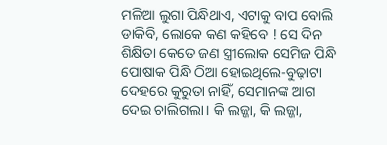ମଳିଆ ଲୁଗା ପିନ୍ଧିଥାଏ, ଏଟାକୁ ବାପ ବୋଲି ଡାକିବି, ଲୋକେ କଣ କହିବେ ! ସେ ଦିନ ଶିକ୍ଷିତା କେତେ ଜଣ ସ୍ତ୍ରୀଲୋକ ସେମିଜ ପିନ୍ଧି ପୋଷାକ ପିନ୍ଧି ଠିଆ ହୋଇଥିଲେ-ବୁଢ଼ାଟା ଦେହରେ କୁରୁତା ନାହିଁ, ସେମାନଙ୍କ ଆଗ ଦେଇ ଚାଲିଗଲା। କି ଲଜ୍ଜା, କି ଲଜ୍ଜା,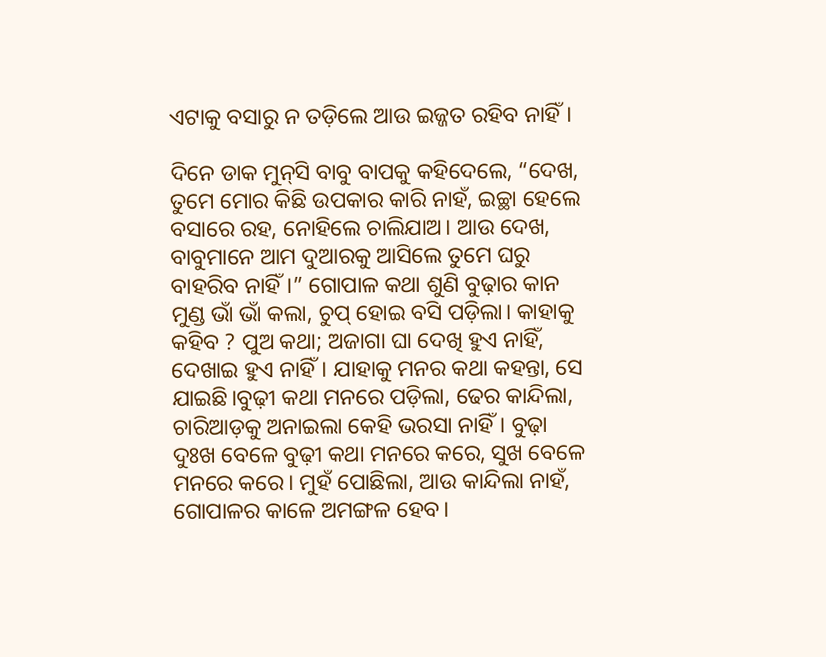ଏଟାକୁ ବସାରୁ ନ ତଡ଼ିଲେ ଆଉ ଇଜ୍ଜତ ରହିବ ନାହିଁ।

ଦିନେ ଡାକ ମୁନ୍‌ସି ବାବୁ ବାପକୁ କହିଦେଲେ, “ଦେଖ, ତୁମେ ମୋର କିଛି ଉପକାର କାରି ନାହଁ, ଇଚ୍ଛା ହେଲେ ବସାରେ ରହ, ନୋହିଲେ ଚାଲିଯାଅ। ଆଉ ଦେଖ, ବାବୁମାନେ ଆମ ଦୁଆରକୁ ଆସିଲେ ତୁମେ ଘରୁ ବାହରିବ ନାହିଁ।” ଗୋପାଳ କଥା ଶୁଣି ବୁଢ଼ାର କାନ ମୁଣ୍ଡ ଭାଁ ଭାଁ କଲା, ଚୁପ୍‌ ହୋଇ ବସି ପଡ଼ିଲା। କାହାକୁ କହିବ ? ପୁଅ କଥା; ଅଜାଗା ଘା ଦେଖି ହୁଏ ନାହିଁ, ଦେଖାଇ ହୁଏ ନାହିଁ। ଯାହାକୁ ମନର କଥା କହନ୍ତା, ସେ ଯାଇଛି।ବୁଢ଼ୀ କଥା ମନରେ ପଡ଼ିଲା, ଢେର କାନ୍ଦିଲା, ଚାରିଆଡ଼କୁ ଅନାଇଲା କେହି ଭରସା ନାହିଁ। ବୁଢ଼ା ଦୁଃଖ ବେଳେ ବୁଢ଼ୀ କଥା ମନରେ କରେ, ସୁଖ ବେଳେ ମନରେ କରେ। ମୁହଁ ପୋଛିଲା, ଆଉ କାନ୍ଦିଲା ନାହଁ, ଗୋପାଳର କାଳେ ଅମଙ୍ଗଳ ହେବ।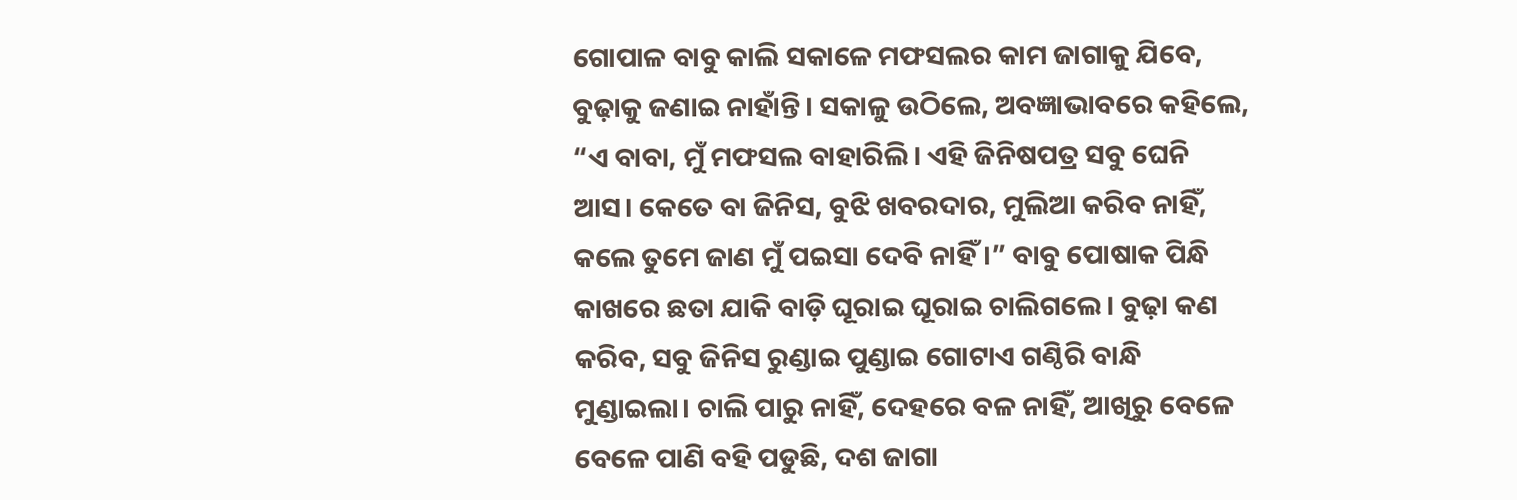ଗୋପାଳ ବାବୁ କାଲି ସକାଳେ ମଫସଲର କାମ ଜାଗାକୁ ଯିବେ, ବୁଢ଼ାକୁ ଜଣାଇ ନାହାଁନ୍ତି। ସକାଳୁ ଉଠିଲେ, ଅବଜ୍ଞାଭାବରେ କହିଲେ, “ଏ ବାବା, ମୁଁ ମଫସଲ ବାହାରିଲି। ଏହି ଜିନିଷପତ୍ର ସବୁ ଘେନି ଆସ। କେତେ ବା ଜିନିସ, ବୁଝି ଖବରଦାର, ମୁଲିଆ କରିବ ନାହିଁ, କଲେ ତୁମେ ଜାଣ ମୁଁ ପଇସା ଦେବି ନାହିଁ।” ବାବୁ ପୋଷାକ ପିନ୍ଧି କାଖରେ ଛତା ଯାକି ବାଡ଼ି ଘୂରାଇ ଘୂରାଇ ଚାଲିଗଲେ। ବୁଢ଼ା କଣ କରିବ, ସବୁ ଜିନିସ ରୁଣ୍ଡାଇ ପୁଣ୍ଡାଇ ଗୋଟାଏ ଗଣ୍ଠିରି ବାନ୍ଧି ମୁଣ୍ଡାଇଲା। ଚାଲି ପାରୁ ନାହିଁ, ଦେହରେ ବଳ ନାହିଁ, ଆଖିରୁ ବେଳେ ବେଳେ ପାଣି ବହି ପଡୁଛି, ଦଶ ଜାଗା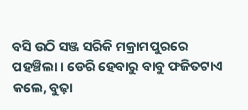ବସି ଉଠି ସଞ୍ଜ ସରିକି ମକ୍ରାମପୁରରେ ପହଞ୍ଚିଲା। ଡେରି ହେବାରୁ ବାବୁ ଫଜିତଟାଏ କଲେ, ବୁଢ଼ା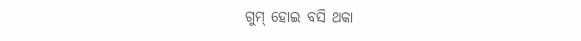ଗୁମ୍‌ ହୋଇ ବସି ଥକା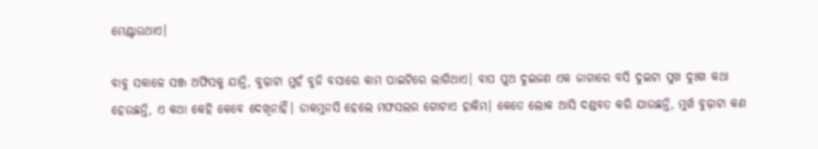ମେଣ୍ଟାଉଥାଏ।

ବାବୁ ସକାଳେ ସଞ୍ଜ ଅଫିସକୁ ଯାନ୍ତି, ବୁଢ଼ାଟା ମୁହଁ ବୁଜି ବସାରେ କାମ ପାଇଟିରେ ଲାଗିଥାଏ। ବାପ ପୁଅ ଦୁଇଜଣ ଏକ ଜାଗାରେ ବସି ଦୁଇଟା ସୁଖ ଦୁଃଖ କଥା ହେଉଛନ୍ତି, ଏ କଥା କେହି କେବେ ଦେଖିନାହିଁ। ଡାକମୁନସି ହେଲେ ମଫସଲର ଗୋଟାଏ ହାକିମ। କେତେ ଲୋକ ଆସି ଦଣ୍ଡବତ କରି ଯାଉଛନ୍ତି, ମୁର୍ଖ ବୁଢ଼ାଟା କଣ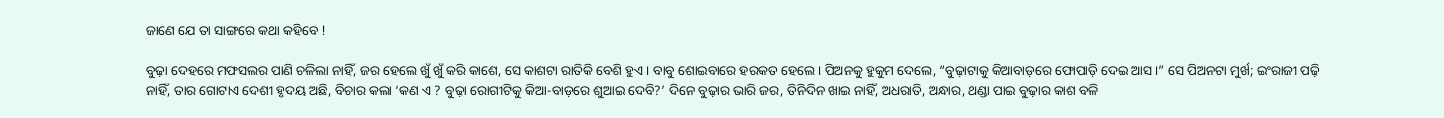ଜାଣେ ଯେ ତା ସାଙ୍ଗରେ କଥା କହିବେ !

ବୁଢ଼ା ଦେହରେ ମଫସଲର ପାଣି ଚଳିଲା ନାହିଁ, ଜର ହେଲେ ଖୁଁ ଖୁଁ କରି କାଶେ, ସେ କାଶଟା ରାତିକି ବେଶି ହୁଏ। ବାବୁ ଶୋଇବାରେ ହରକତ ହେଲେ। ପିଅନକୁ ହୁକୁମ ଦେଲେ, “ବୁଢ଼ାଟାକୁ କିଆବାଡ଼ରେ ଫୋପାଡ଼ି ଦେଇ ଆସ।” ସେ ପିଅନଟା ମୁର୍ଖ; ଇଂରାଜୀ ପଢ଼ି ନାହିଁ, ତାର ଗୋଟାଏ ଦେଶୀ ହୃଦୟ ଅଛି, ବିଚାର କଲା ‘କଣ ଏ ? ବୁଢ଼ା ରୋଗୀଟିକୁ କିଆ-ବାଡ଼ରେ ଶୁଆଇ ଦେବି?’ ଦିନେ ବୁଢ଼ାର ଭାରି ଜର, ତିନିଦିନ ଖାଇ ନାହିଁ, ଅଧରାତି, ଅନ୍ଧାର, ଥଣ୍ଡା ପାଇ ବୁଢ଼ାର କାଶ ବଳି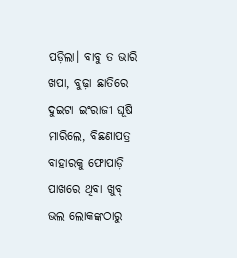ପଡ଼ିଲା। ବାବୁ ତ ଭାରି ଖପା, ବୁଢ଼ା ଛାତିରେ ଦୁଇଟା ଇଂରାଜୀ ଘୂଷି ମାରିଲେ, ବିଛଣାପତ୍ର ବାହାରକୁ ଫୋପାଡ଼ି ପାଖରେ ଥିବା ଖୁବ୍‌ ଭଲ ଲୋକଙ୍କଠାରୁ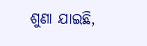ଶୁଣା ଯାଇଛି,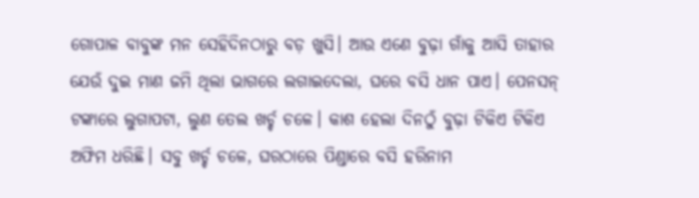ଗୋପାଳ ବାବୁଙ୍କ ମନ ସେହିଦିନଠାରୁ ବଡ଼ ଖୁସି। ଆଉ ଏଣେ ବୁଢ଼ା ଗାଁକୁ ଆସି ତାହାର ଯେଉଁ ଦୁଇ ମାଣ ଜମି ଥିଲା ଭାଗରେ ଲଗାଇଦେଲା, ଘରେ ବସି ଧାନ ପାଏ। ପେନସନ୍‌ ଟଙ୍କାରେ ଲୁଗାପଟା, ଲୁଣ ତେଲ ଖର୍ଚ୍ଚ ଚଳେ। କାଶ ହେଲା ଦିନଠୁଁ ବୁଢ଼ା ଟିକିଏ ଟିକିଏ ଅଫିମ ଧରିଛି। ସବୁ ଖର୍ଚ୍ଚ ଚଳେ, ଘରଠାରେ ପିଣ୍ଡାରେ ବସି ହରିନାମ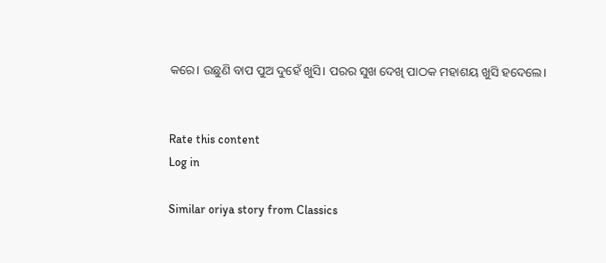କରେ। ଉଛୁଣି ବାପ ପୁଅ ଦୁହେଁ ଖୁସି। ପରର ସୁଖ ଦେଖି ପାଠକ ମହାଶୟ ଖୁସି ହଦେଲେ।


Rate this content
Log in

Similar oriya story from Classics